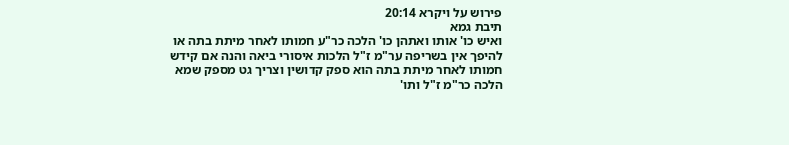פירוש על ויקרא 20:14
תיבת גמא
ואיש כו' אותו ואתהן כו' הלכה כר"ע חמותו לאחר מיתת בתה או להיפך אין בשריפה ער"מ ז"ל הלכות איסורי ביאה והנה אם קידש חמותו לאחר מיתת בתה הוא ספק קדושין וצריך גט מספק שמא הלכה כר"מ ז"ל ותו'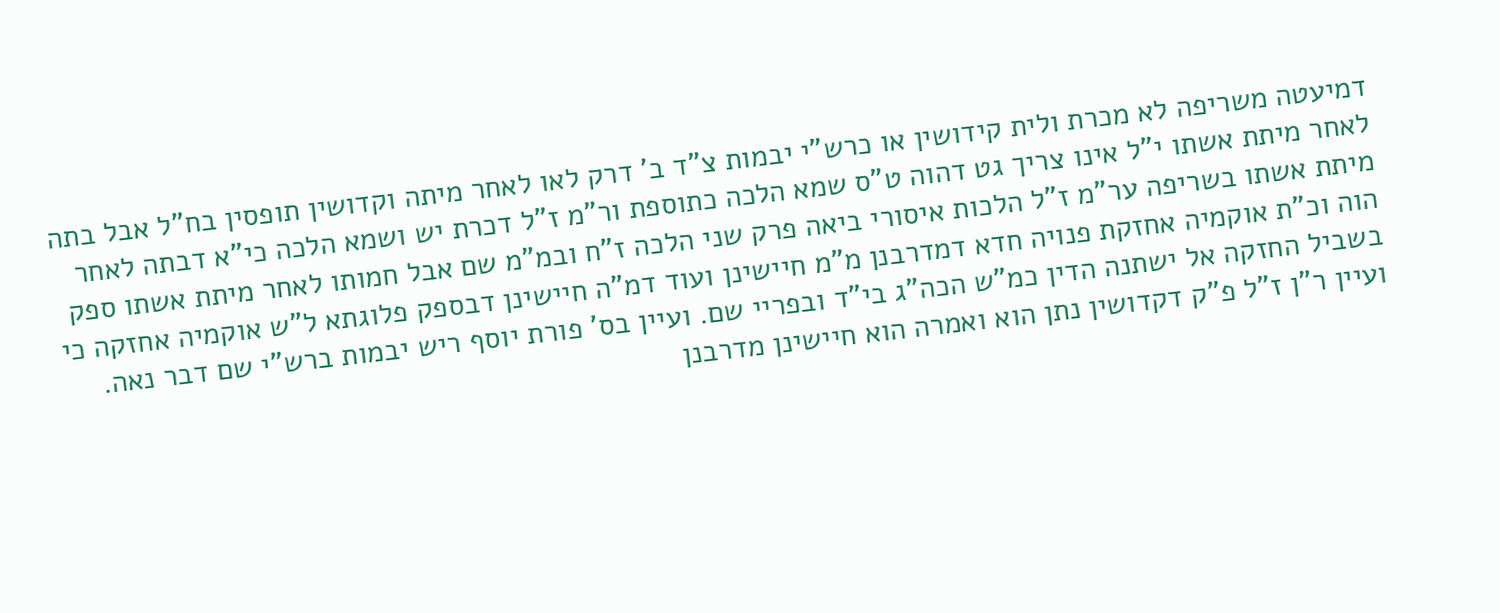דמיעטה משריפה לא מכרת ולית קידושין או כרש"י יבמות צ"ד ב' דרק לאו לאחר מיתה וקדושין תופסין בח"ל אבל בתה לאחר מיתת אשתו י"ל אינו צריך גט דהוה ט"ס שמא הלכה כתוספת ור"מ ז"ל דכרת יש ושמא הלכה כי"א דבתה לאחר מיתת אשתו בשריפה ער"מ ז"ל הלכות איסורי ביאה פרק שני הלכה ז"ח ובמ"מ שם אבל חמותו לאחר מיתת אשתו ספק הוה וכ"ת אוקמיה אחזקת פנויה חדא דמדרבנן מ"מ חיישינן ועוד דמ"ה חיישינן דבספק פלוגתא ל"ש אוקמיה אחזקה כי בשביל החזקה אל ישתנה הדין כמ"ש הכה"ג בי"ד ובפריי שם. ועיין בס' פורת יוסף ריש יבמות ברש"י שם דבר נאה. ועיין ר"ן ז"ל פ"ק דקדושין נתן הוא ואמרה הוא חיישינן מדרבנן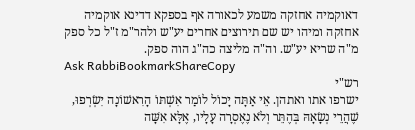דאוקמיה אחזקה משמע לכאורה אף בספקא דדינא אוקמיה אחזקה ומיהו יש שם תירוצים אחרים יע"ש ולהר"מ ז"ל כל ספק מ"ה שריא יע"ש. וה"ה מליצה כה"ג הוה ספק.
Ask RabbiBookmarkShareCopy
רש"י
ישרפו אתו ואתהן. אֵי אַתָּה יָכוֹל לוֹמַר אִשְׁתּוֹ הָרִאשׁוֹנָה יִשְׂרְפוּ, שֶׁהֲרֵי נְשָׂאָהּ בְּהֶתֵּר וְלֹא נֶאֶסְרָה עָלָיו, אֶלָּא אִשָּׁה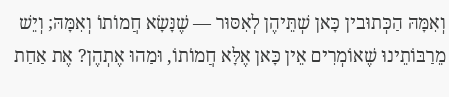וְאִמָּהּ הַכְּתוּבין כָּאן שְׁתֵּיהֶן לְאִסּוּר — שֶׁנָּשָׂא חֲמוֹתוֹ וְאִמָּהּ; וְיֵשׁ מֵרַבּוֹתֵינוּ שֶׁאוֹמְרִים אֵין כָּאן אֶלָּא חֲמוֹתוֹ, וּמַהוּ אֶתְהֶן? אֶת אַחַת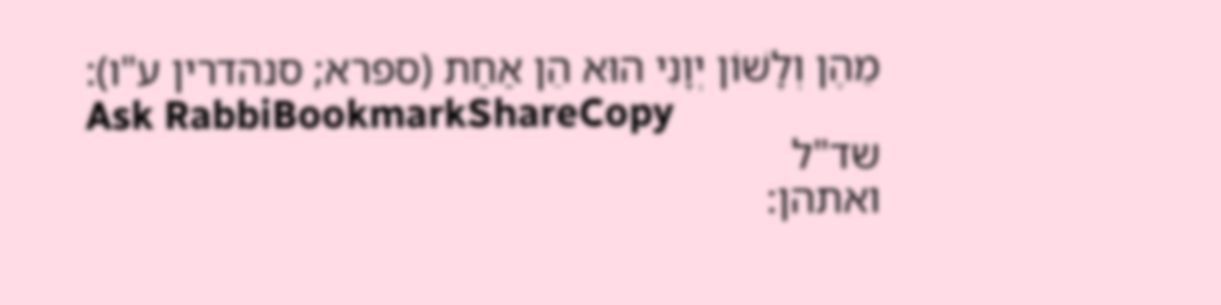מֵהֶן וְלָשׁוֹן יְוָנִי הוּא הֵן אַחַת (ספרא; סנהדרין ע"ו):
Ask RabbiBookmarkShareCopy
שד"ל
ואתהן: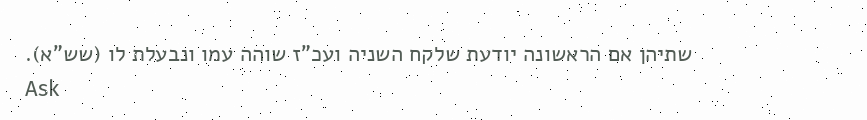שתיהן אם הראשונה יודעת שלקח השניה ועכ"ז שוהה עמו ונבעלת לו (שש"א).
Ask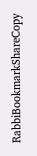RabbiBookmarkShareCopy